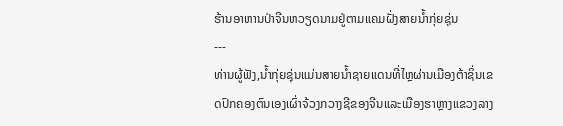ຮ້ານອາຫານປ່າຈີນຫວຽດນາມຢູ່ຕາມແຄມຝັ່ງສາຍນ້ຳກຸ່ຍຊຸ່ນ
---
ທ່ານຜູ້ຟັງ,ນ້ຳກຸ່ຍຊຸ່ນແມ່ນສາຍນ້ຳຊາຍແດນທີ່ໄຫຼຜ່ານເມືອງຕ້າຊິ່ນເຂດປົກຄອງຕົນເອງເຜົ່າຈ້ວງກວາງຊີຂອງຈີນແລະເມືອງຮາຫຼາງແຂວງລາງ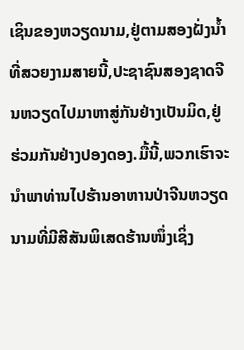ເຊິນຂອງຫວຽດນາມ,ຢູ່ຕາມສອງຝັ່ງນ້ຳທີ່ສວຍງາມສາຍນີ້,ປະຊາຊົນສອງຊາດຈີນຫວຽດໄປມາຫາສູ່ກັນຢ່າງເປັນມິດ,ຢູ່ຮ່ວມກັນຢ່າງປອງດອງ.ມື້ນີ້,ພວກເຮົາຈະນຳພາທ່ານໄປຮ້ານອາຫານປ່າຈີນຫວຽດນາມທີ່ມີສີສັນພິເສດຮ້ານໜຶ່ງເຊິ່ງ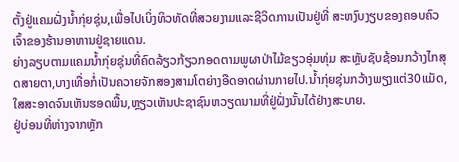ຕັ້ງຢູ່ແຄມຝັ່ງນ້ຳກຸ່ຍຊຸ່ນ,ເພື່ອໄປເບິ່ງທິວທັດທີ່ສວຍງາມແລະຊີວິດການເປັນຢູ່ທີ່ ສະຫງົບງຽບຂອງຄອບຄົວເຈົ້າຂອງຮ້ານອາຫານຢູ່ຊາຍແດນ.
ຍ່າງລຽບຕາມແຄມນ້ຳກຸ່ຍຊຸ່ນທີ່ຄົດລ້ຽວກ້ຽວກອດຕາມພູຜາປ່າໄມ້ຂຽວອຸ່ມທຸ່ມ ສະຫຼັບຊັບຊ້ອນກວ້າງໄກສຸດສາຍຕາ,ບາງເທື່ອກໍ່ເປັນຄວາຍຈັກສອງສາມໂຕຍ່າງອືດອາດຜ່ານກາຍໄປ.ນ້ຳກຸ່ຍຊຸ່ນກວ້າງພຽງແຕ່30ແມັດ,ໃສສະອາດຈົນເຫັນຮອດພື້ນ,ຫຼຽວເຫັນປະຊາຊົນຫວຽດນາມທີ່ຢູ່ຝັ່ງນັ້ນໄດ້ຢ່າງສະບາຍ.
ຢູ່ບ່ອນທີ່ຫ່າງຈາກຫຼັກ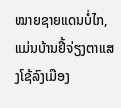ໝາຍຊາຍແດນບໍ່ໄກ,ແມ່ນບ້ານຢີ້ຈ່ຽງຕາແສງໂຊ້ລົງເມືອງ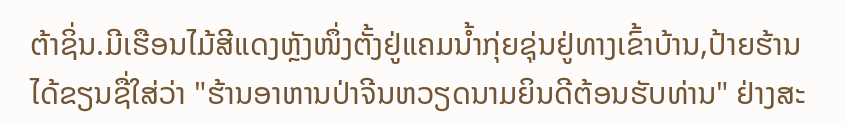ຕ້າຊິ່ນ.ມີເຮືອນໄມ້ສີແດງຫຼັງໜຶ່ງຕັ້ງຢູ່ແຄມນ້ຳກຸ່ຍຊຸ່ນຢູ່ທາງເຂົ້າບ້ານ,ປ້າຍຮ້ານໄດ້ຂຽນຊື່ໃສ່ວ່າ "ຮ້ານອາຫານປ່າຈີນຫວຽດນາມຍິນດີຕ້ອນຮັບທ່ານ" ຢ່າງສະ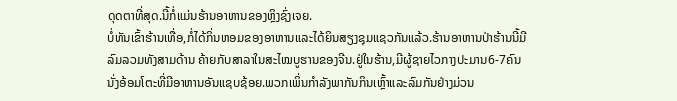ດຸດຕາທີ່ສຸດ.ນີ້ກໍ່ແມ່ນຮ້ານອາຫານຂອງຫຼິງຊົ່ງເຈຍ.
ບໍ່ທັນເຂົ້າຮ້ານເທື່ອ,ກໍ່ໄດ້ກິ່ນຫອມຂອງອາຫານແລະໄດ້ຍິນສຽງຊຸມແຊວກັນແລ້ວ.ຮ້ານອາຫານປ່າຮ້ານນີ້ມີລົມລວມທັງສາມດ້ານ ຄ້າຍກັບສາລາໃນສະໄໝບູຮານຂອງຈີນ.ຢູ່ໃນຮ້ານ,ມີຜູ້ຊາຍໄວກາງປະມານ6-7ຄົນນັ່ງອ້ອມໂຕະທີ່ມີອາຫານອັນແຊບຊ້ອຍ.ພວກເພິ່ນກຳລັງພາກັນກິນເຫຼົ້າແລະລົມກັນຢ່າງມ່ວນ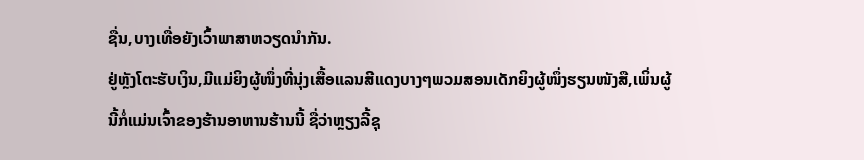ຊື່ນ,ບາງເທື່ອຍັງເວົ້າພາສາຫວຽດນຳກັນ.
ຢູ່ຫຼັງໂຕະຮັບເງິນ,ມີແມ່ຍິງຜູ້ໜຶ່ງທີ່ນຸ່ງເສື້ອແລນສີແດງບາງໆພວມສອນເດັກຍິງຜູ້ໜຶ່ງຮຽນໜັງສື,ເພິ່ນຜູ້ນີ້ກໍ່ແມ່ນເຈົ້າຂອງຮ້ານອາຫານຮ້ານນີ້ ຊື່ວ່າຫຼຽງລີ້ຊຸ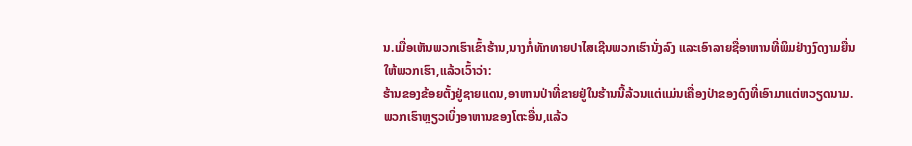ນ.ເມື່ອເຫັນພວກເຮົາເຂົ້າຮ້ານ,ນາງກໍ່ທັກທາຍປາໄສເຊີນພວກເຮົານັ່ງລົງ ແລະເອົາລາຍຊື່ອາຫານທີ່ພິມຢ່າງງົດງາມຍື່ນໃຫ້ພວກເຮົາ,ແລ້ວເວົ້າວ່າ:
ຮ້ານຂອງຂ້ອຍຕັ້ງຢູ່ຊາຍແດນ,ອາຫານປ່າທີ່ຂາຍຢູ່ໃນຮ້ານນີ້ລ້ວນແຕ່ແມ່ນເຄື່ອງປ່າຂອງດົງທີ່ເອົາມາແຕ່ຫວຽດນາມ.
ພວກເຮົາຫຼຽວເບິ່ງອາຫານຂອງໂຕະອື່ນ,ແລ້ວ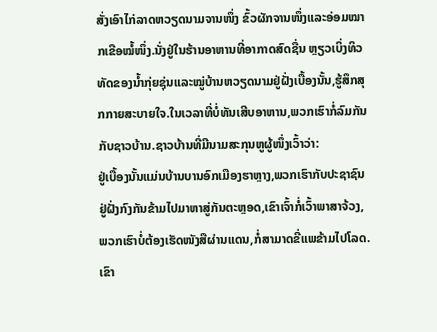ສັ່ງເອົາໄກ່ລາດຫວຽດນາມຈານໜຶ່ງ ຂົ້ວຜັກຈານໜຶ່ງແລະອ່ອມໝາກເຂືອໝໍ້ໜຶ່ງ.ນັ່ງຢູ່ໃນຮ້ານອາຫານທີ່ອາກາດສົດຊື່ນ ຫຼຽວເບິ່ງທິວທັດຂອງນ້ຳກຸ່ຍຊຸ່ນແລະໝູ່ບ້ານຫວຽດນາມຢູ່ຝັ່ງເບື້ອງນັ້ນ,ຮູ້ສຶກສຸກກາຍສະບາຍໃຈ.ໃນເວລາທີ່ບໍ່ທັນເສີບອາຫານ,ພວກເຮົາກໍ່ລົມກັນກັບຊາວບ້ານ.ຊາວບ້ານທີ່ມີນາມສະກຸນຫູຜູ້ໜຶ່ງເວົ້າວ່າ:
ຢູ່ເບື້ອງນັ້ນແມ່ນບ້ານບານອົກເມືອງຮາຫຼາງ,ພວກເຮົາກັບປະຊາຊົນຢູ່ຝັ່ງກົງກັນຂ້າມໄປມາຫາສູ່ກັນຕະຫຼອດ,ເຂົາເຈົ້າກໍ່ເວົ້າພາສາຈ້ວງ,ພວກເຮົາບໍ່ຕ້ອງເຮັດໜັງສືຜ່ານແດນ,ກໍ່ສາມາດຂີ່ແພຂ້າມໄປໂລດ.ເຂົາ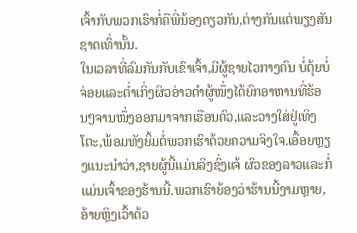ເຈົ້າກັບພວກເຮົາກໍ່ຄືພີ່ນ້ອງດຽວກັນ,ຕ່າງກັນແຕ່ພຽງສັນຊາດເທົ່ານັ້ນ.
ໃນເວລາທີ່ລົມກັນກັບເຂົາເຈົ້າ,ມີຜູ້ຊາຍໄວກາງຄົນ ບໍ່ຕຸ້ຍບໍ່ຈ່ອຍແລະຕ່ຳເກິ່ງຜິວອ່າວດຳຜູ້ໜຶ່ງໄດ້ຍົກອາຫານທີ່ຮ້ອນໆຈານໜຶ່ງອອກມາຈາກເຮືອນຄົວ,ແລະວາງໃສ່ຢູ່ເທິງໂຕະ,ພ້ອມທັງຍິ້ມຕໍ່ພວກເຮົາດ້ວຍຄວາມຈິງໃຈ.ເອື້ອຍຫຼຽງແນະນຳວ່າ,ຊາຍຜູ້ນີ້ແມ່ນລິງຊົ່ງແຈ້ ຜົວຂອງລາວແລະກໍ່ແມ່ນເຈົ້າຂອງຮ້ານນີ້.ພວກເຮົາຍ້ອງວ່າຮ້ານນີ້ງາມຫຼາຍ,ອ້າຍຫຼິງເວົ້າດ້ວ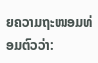ຍຄວາມຖະໜອມທ່ອມຕົວວ່າ: